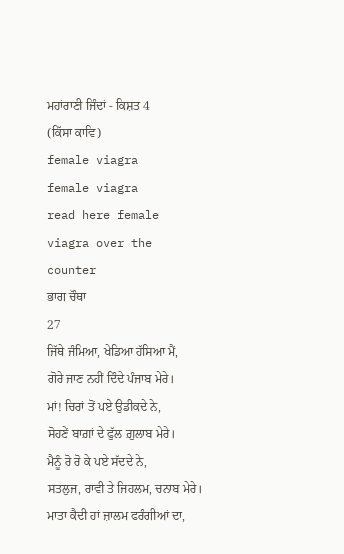ਮਹਾਂਰਾਣੀ ਜਿੰਦਾਂ - ਕਿਸ਼ਤ 4
(ਕਿੱਸਾ ਕਾਵਿ)
female viagra
female viagra
read here female viagra over the counter
ਭਾਗ ਚੌਥਾ
27
ਜਿੱਥੇ ਜੰਮਿਆ, ਖੇਡਿਆ ਹੱਸਿਆ ਮੈਂ,
ਗੋਰੇ ਜਾਣ ਨਹੀਂ ਦਿੰਦੇ ਪੰਜਾਬ ਮੇਰੇ।
ਮਾਂ! ਚਿਰਾਂ ਤੋਂ ਪਏ ਉਡੀਕਦੇ ਨੇ,
ਸੋਹਣੇਂ ਬਾਗ਼ਾਂ ਦੇ ਫੁੱਲ ਗ਼ੁਲਾਬ ਮੇਰੇ।
ਮੈਨੂੰ ਰੋ ਰੋ ਕੇ ਪਏ ਸੱਦਦੇ ਨੇ,
ਸਤਲੁਜ, ਰਾਵੀ ਤੇ ਜਿਹਲਮ, ਚਨਾਬ ਮੇਰੇ।
ਮਾਤਾ ਕੈਦੀ ਹਾਂ ਜ਼ਾਲਮ ਫਰੰਗੀਆਂ ਦਾ,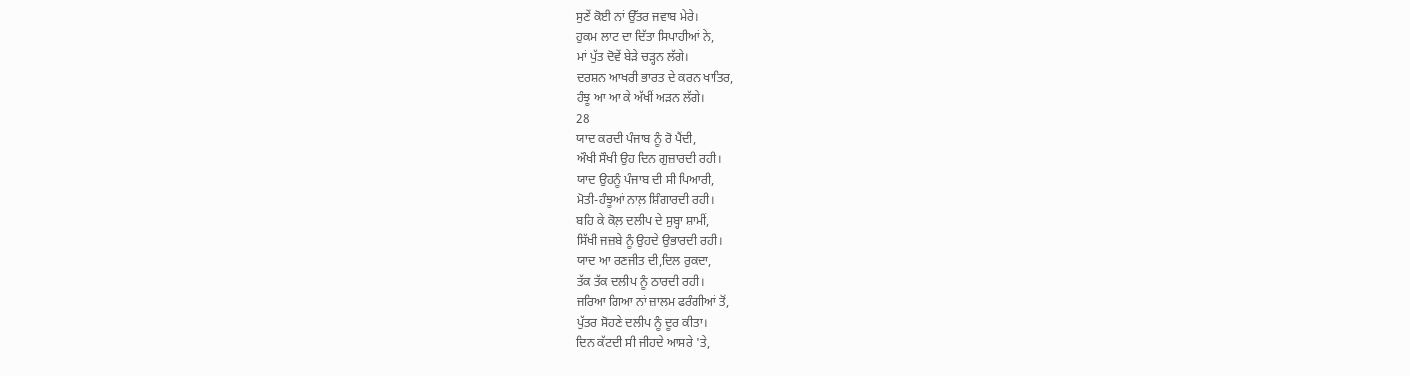ਸੁਣੇਂ ਕੋਈ ਨਾਂ ਉੱਤਰ ਜਵਾਬ ਮੇਰੇ।
ਹੁਕਮ ਲਾਟ ਦਾ ਦਿੱਤਾ ਸਿਪਾਹੀਆਂ ਨੇ,
ਮਾਂ ਪੁੱਤ ਦੋਵੇਂ ਬੇੜੇ ਚੜ੍ਹਨ ਲੱਗੇ।
ਦਰਸ਼ਨ ਆਖਰੀ ਭਾਰਤ ਦੇ ਕਰਨ ਖਾਤਿਰ,
ਹੰਝੂ ਆ ਆ ਕੇ ਅੱਖੀਂ ਅੜਨ ਲੱਗੇ।
28
ਯਾਦ ਕਰਦੀ ਪੰਜਾਬ ਨੂੰ ਰੋ ਪੈਂਦੀ,
ਔਖੀ ਸੌਖੀ ਉਹ ਦਿਨ ਗੁਜ਼ਾਰਦੀ ਰਹੀ।
ਯਾਦ ਉਹਨੂੰ ਪੰਜਾਬ ਦੀ ਸੀ ਪਿਆਰੀ,
ਮੋਤੀ-ਹੰਝੂਆਂ ਨਾਲ਼ ਸ਼ਿੰਗਾਰਦੀ ਰਹੀ।
ਬਹਿ ਕੇ ਕੋਲ਼ ਦਲੀਪ ਦੇ ਸੁਬ੍ਹਾ ਸ਼ਾਮੀਂ,
ਸਿੱਖੀ ਜਜ਼ਬੇ ਨੂੰ ਉਹਦੇ ਉਭਾਰਦੀ ਰਹੀ।
ਯਾਦ ਆ ਰਣਜੀਤ ਦੀ,ਦਿਲ ਰੁਕਦਾ,
ਤੱਕ ਤੱਕ ਦਲੀਪ ਨੂੰ ਠਾਰਦੀ ਰਹੀ।
ਜਰਿਆ ਗਿਆ ਨਾਂ ਜ਼ਾਲਮ ਫਰੰਗੀਆਂ ਤੋਂ,
ਪੁੱਤਰ ਸੋਹਣੇ ਦਲੀਪ ਨੂੰ ਦੂਰ ਕੀਤਾ।
ਦਿਨ ਕੱਟਦੀ ਸੀ ਜੀਹਦੇ ਆਸਰੇ 'ਤੇ,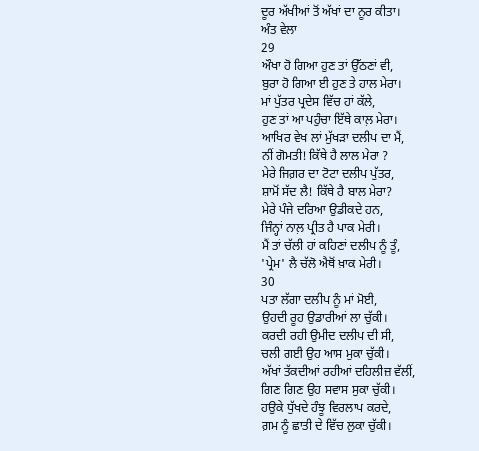ਦੂਰ ਅੱਖੀਆਂ ਤੋਂ ਅੱਖਾਂ ਦਾ ਨੂਰ ਕੀਤਾ।
ਅੰਤ ਵੇਲਾ
29
ਔਖਾ ਹੋ ਗਿਆ ਹੁਣ ਤਾਂ ਉੱਠਣਾਂ ਵੀ,
ਬੁਰਾ ਹੋ ਗਿਆ ਈ ਹੁਣ ਤੇ ਹਾਲ ਮੇਰਾ।
ਮਾਂ ਪੁੱਤਰ ਪ੍ਰਦੇਸ ਵਿੱਚ ਹਾਂ ਕੱਲੇ,
ਹੁਣ ਤਾਂ ਆ ਪਹੁੰਚਾ ਇੱਥੇ ਕਾਲ਼ ਮੇਰਾ।
ਆਖਿਰ ਵੇਖ ਲਾਂ ਮੁੱਖੜਾ ਦਲੀਪ ਦਾ ਮੈਂ,
ਨੀਂ ਗੋਮਤੀ! ਕਿੱਥੇ ਹੈ ਲਾਲ ਮੇਰਾ ?
ਮੇਰੇ ਜਿਗ਼ਰ ਦਾ ਟੋਟਾ ਦਲੀਪ ਪੁੱਤਰ,
ਸ਼ਾਮੋਂ ਸੱਦ ਲੈ! ਕਿੱਥੇ ਹੈ ਬਾਲ ਮੇਰਾ?
ਮੇਰੇ ਪੰਜੇ ਦਰਿਆ ਉਡੀਕਦੇ ਹਨ,
ਜਿੰਨ੍ਹਾਂ ਨਾਲ਼ ਪ੍ਰੀਤ ਹੈ ਪਾਕ ਮੇਰੀ।
ਮੈਂ ਤਾਂ ਚੱਲੀ ਹਾਂ ਕਹਿਣਾਂ ਦਲੀਪ ਨੂੰ ਤੂੰ,
'ਪ੍ਰੇਮ' ਲੈ ਚੱਲੋ ਐਥੋਂ ਖ਼ਾਕ ਮੇਰੀ।
30
ਪਤਾ ਲੱਗਾ ਦਲੀਪ ਨੂੰ ਮਾਂ ਮੋਈ,
ਉਹਦੀ ਰੂਹ ਉਡਾਰੀਆਂ ਲਾ ਚੁੱਕੀ।
ਕਰਦੀ ਰਹੀ ਉਮੀਦ ਦਲੀਪ ਦੀ ਸੀ,
ਚਲੀ ਗਈ ਉਹ ਆਸ ਮੁਕਾ ਚੁੱਕੀ।
ਅੱਖਾਂ ਤੱਕਦੀਆਂ ਰਹੀਆਂ ਦਹਿਲੀਜ਼ ਵੱਲੀਂ,
ਗਿਣ ਗਿਣ ਉਹ ਸਵਾਸ ਸੁਕਾ ਚੁੱਕੀ।
ਹਉਕੇ ਧੁੱਖਦੇ ਹੰਝੂ ਵਿਰਲਾਪ ਕਰਦੇ,
ਗ਼ਮ ਨੂੰ ਛਾਤੀ ਦੇ ਵਿੱਚ ਲੁਕਾ ਚੁੱਕੀ।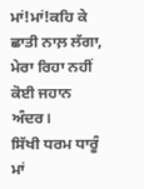ਮਾਂ!ਮਾਂ!ਕਹਿ ਕੇ ਛਾਤੀ ਨਾਲ਼ ਲੱਗਾ,
ਮੇਰਾ ਰਿਹਾ ਨਹੀਂ ਕੋਈ ਜਹਾਨ ਅੰਦਰ।
ਸਿੱਖੀ ਧਰਮ ਧਾਰੂੰ ਮਾਂ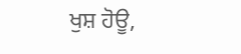ਖੁਸ਼ ਹੋਊ,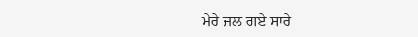ਮੇਰੇ ਜਲ ਗਏ ਸਾਰੇ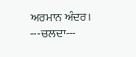ਅਰਮਾਨ ਅੰਦਰ।
---ਚਲਦਾ---